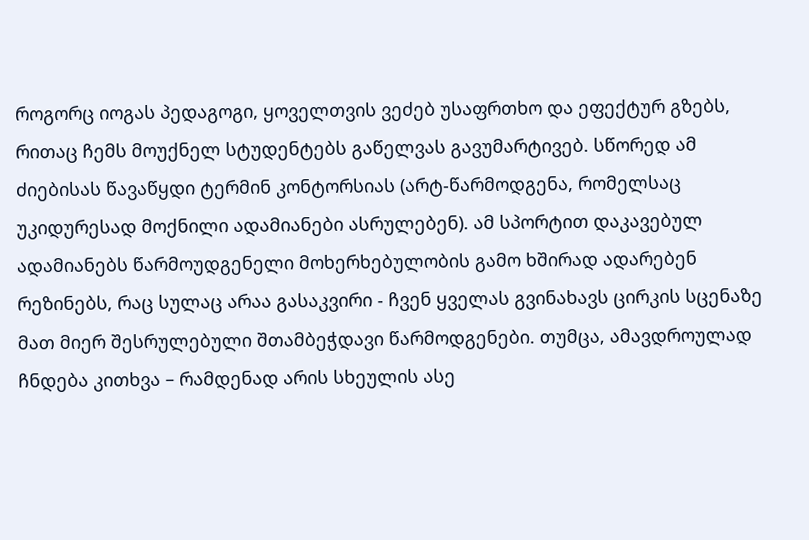როგორც იოგას პედაგოგი, ყოველთვის ვეძებ უსაფრთხო და ეფექტურ გზებს, რითაც ჩემს მოუქნელ სტუდენტებს გაწელვას გავუმარტივებ. სწორედ ამ ძიებისას წავაწყდი ტერმინ კონტორსიას (არტ-წარმოდგენა, რომელსაც უკიდურესად მოქნილი ადამიანები ასრულებენ). ამ სპორტით დაკავებულ ადამიანებს წარმოუდგენელი მოხერხებულობის გამო ხშირად ადარებენ  რეზინებს, რაც სულაც არაა გასაკვირი - ჩვენ ყველას გვინახავს ცირკის სცენაზე მათ მიერ შესრულებული შთამბეჭდავი წარმოდგენები. თუმცა, ამავდროულად ჩნდება კითხვა – რამდენად არის სხეულის ასე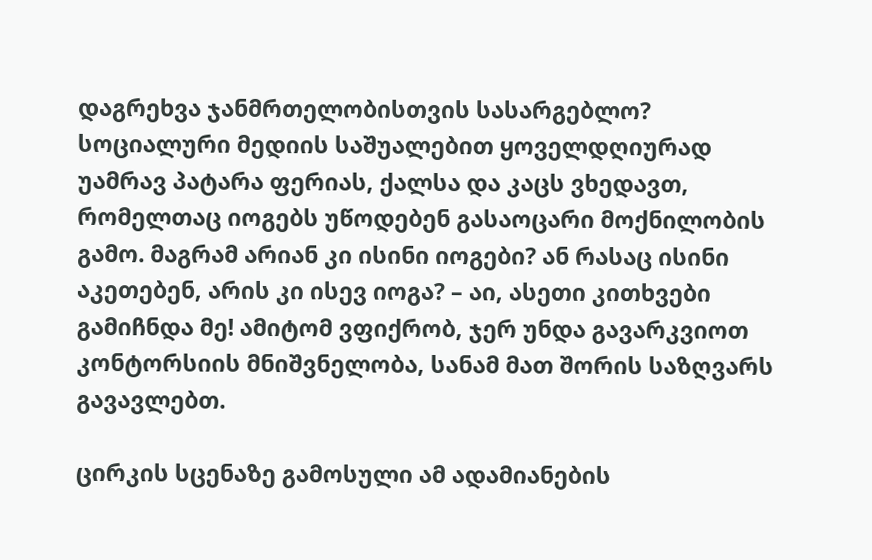დაგრეხვა ჯანმრთელობისთვის სასარგებლო? სოციალური მედიის საშუალებით ყოველდღიურად უამრავ პატარა ფერიას, ქალსა და კაცს ვხედავთ, რომელთაც იოგებს უწოდებენ გასაოცარი მოქნილობის გამო. მაგრამ არიან კი ისინი იოგები? ან რასაც ისინი აკეთებენ, არის კი ისევ იოგა? – აი, ასეთი კითხვები გამიჩნდა მე! ამიტომ ვფიქრობ, ჯერ უნდა გავარკვიოთ კონტორსიის მნიშვნელობა, სანამ მათ შორის საზღვარს გავავლებთ.

ცირკის სცენაზე გამოსული ამ ადამიანების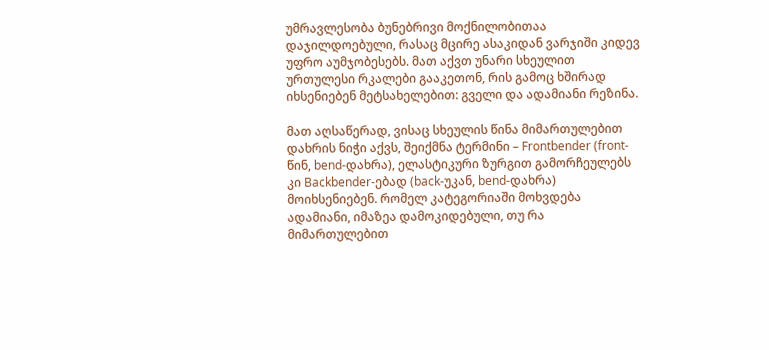უმრავლესობა ბუნებრივი მოქნილობითაა დაჯილდოებული, რასაც მცირე ასაკიდან ვარჯიში კიდევ უფრო აუმჯობესებს. მათ აქვთ უნარი სხეულით ურთულესი რკალები გააკეთონ, რის გამოც ხშირად იხსენიებენ მეტსახელებით: გველი და ადამიანი რეზინა.

მათ აღსაწერად, ვისაც სხეულის წინა მიმართულებით დახრის ნიჭი აქვს, შეიქმნა ტერმინი – Frontbender (front-წინ, bend-დახრა), ელასტიკური ზურგით გამორჩეულებს კი Backbender-ებად (back-უკან, bend-დახრა) მოიხსენიებენ. რომელ კატეგორიაში მოხვდება ადამიანი, იმაზეა დამოკიდებული, თუ რა მიმართულებით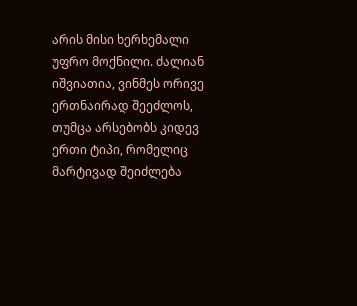არის მისი ხერხემალი უფრო მოქნილი. ძალიან იშვიათია, ვინმეს ორივე ერთნაირად შეეძლოს, თუმცა არსებობს კიდევ ერთი ტიპი, რომელიც მარტივად შეიძლება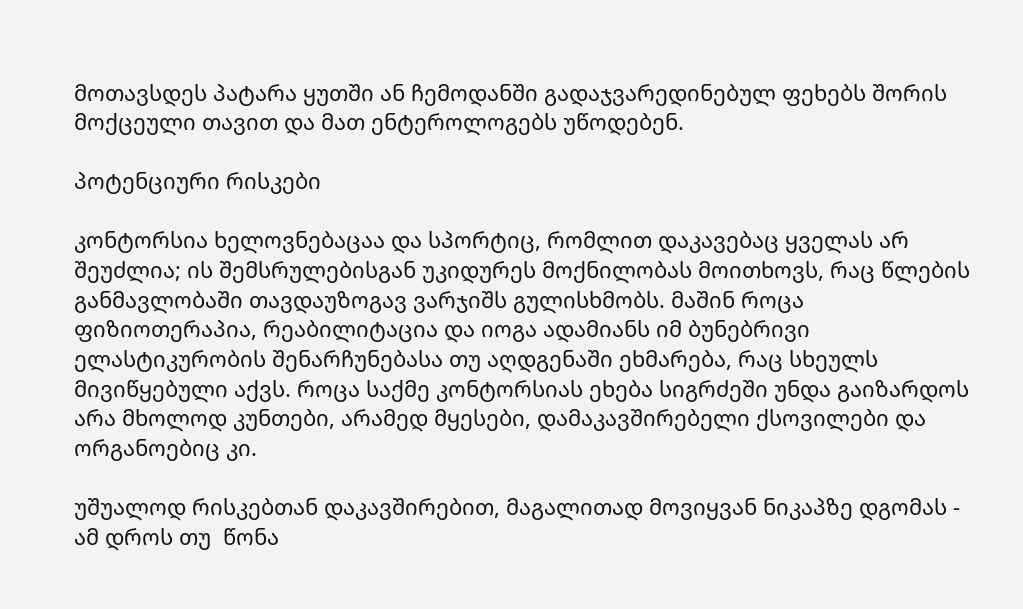მოთავსდეს პატარა ყუთში ან ჩემოდანში გადაჯვარედინებულ ფეხებს შორის მოქცეული თავით და მათ ენტეროლოგებს უწოდებენ.

პოტენციური რისკები

კონტორსია ხელოვნებაცაა და სპორტიც, რომლით დაკავებაც ყველას არ შეუძლია; ის შემსრულებისგან უკიდურეს მოქნილობას მოითხოვს, რაც წლების განმავლობაში თავდაუზოგავ ვარჯიშს გულისხმობს. მაშინ როცა ფიზიოთერაპია, რეაბილიტაცია და იოგა ადამიანს იმ ბუნებრივი ელასტიკურობის შენარჩუნებასა თუ აღდგენაში ეხმარება, რაც სხეულს მივიწყებული აქვს. როცა საქმე კონტორსიას ეხება სიგრძეში უნდა გაიზარდოს არა მხოლოდ კუნთები, არამედ მყესები, დამაკავშირებელი ქსოვილები და ორგანოებიც კი.

უშუალოდ რისკებთან დაკავშირებით, მაგალითად მოვიყვან ნიკაპზე დგომას - ამ დროს თუ  წონა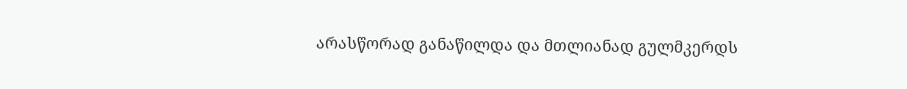არასწორად განაწილდა და მთლიანად გულმკერდს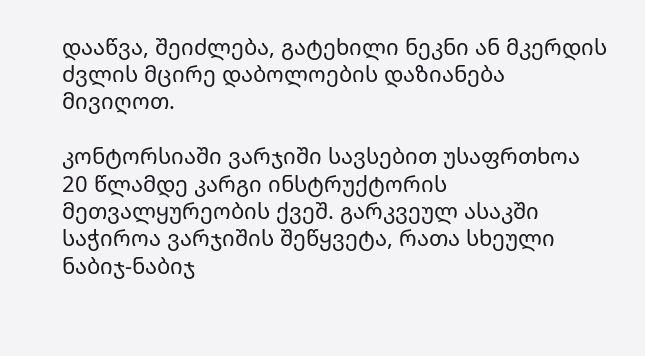დააწვა, შეიძლება, გატეხილი ნეკნი ან მკერდის ძვლის მცირე დაბოლოების დაზიანება მივიღოთ.

კონტორსიაში ვარჯიში სავსებით უსაფრთხოა 20 წლამდე კარგი ინსტრუქტორის მეთვალყურეობის ქვეშ. გარკვეულ ასაკში საჭიროა ვარჯიშის შეწყვეტა, რათა სხეული ნაბიჯ-ნაბიჯ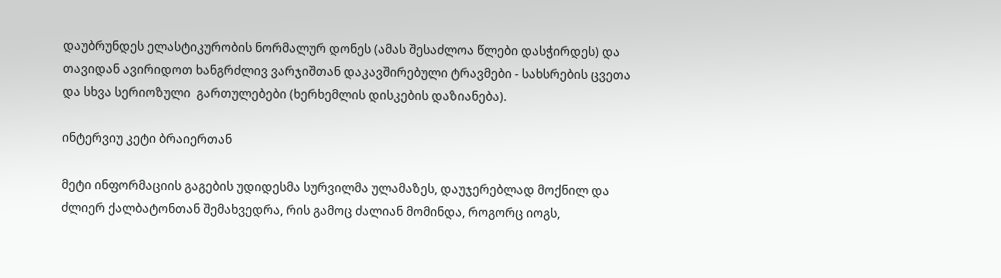დაუბრუნდეს ელასტიკურობის ნორმალურ დონეს (ამას შესაძლოა წლები დასჭირდეს) და თავიდან ავირიდოთ ხანგრძლივ ვარჯიშთან დაკავშირებული ტრავმები - სახსრების ცვეთა და სხვა სერიოზული  გართულებები (ხერხემლის დისკების დაზიანება).

ინტერვიუ კეტი ბრაიერთან

მეტი ინფორმაციის გაგების უდიდესმა სურვილმა ულამაზეს, დაუჯერებლად მოქნილ და ძლიერ ქალბატონთან შემახვედრა, რის გამოც ძალიან მომინდა, როგორც იოგს,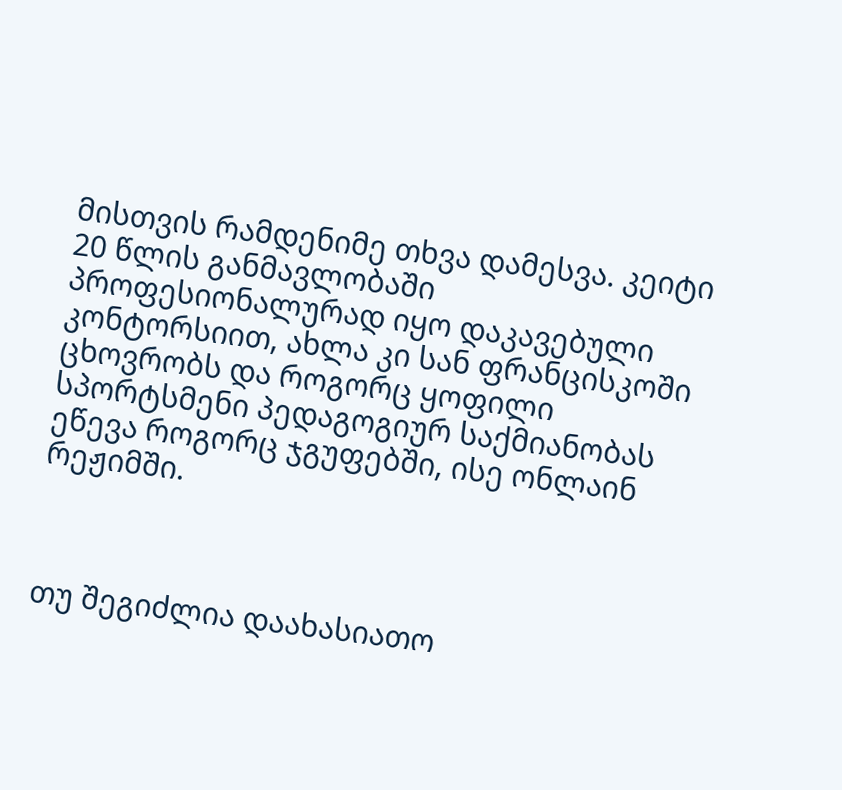მისთვის რამდენიმე თხვა დამესვა. კეიტი 20 წლის განმავლობაში პროფესიონალურად იყო დაკავებული კონტორსიით, ახლა კი სან ფრანცისკოში ცხოვრობს და როგორც ყოფილი სპორტსმენი პედაგოგიურ საქმიანობას ეწევა როგორც ჯგუფებში, ისე ონლაინ რეჟიმში.



თუ შეგიძლია დაახასიათო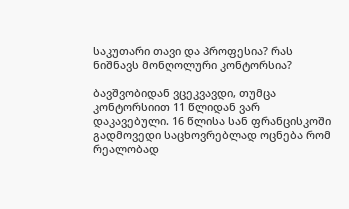საკუთარი თავი და პროფესია? რას ნიშნავს მონღოლური კონტორსია?

ბავშვობიდან ვცეკვავდი, თუმცა კონტორსიით 11 წლიდან ვარ დაკავებული. 16 წლისა სან ფრანცისკოში გადმოვედი საცხოვრებლად ოცნება რომ რეალობად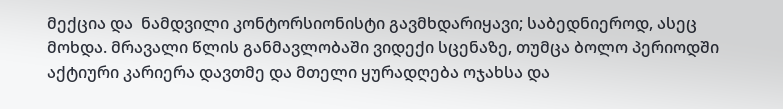მექცია და  ნამდვილი კონტორსიონისტი გავმხდარიყავი; საბედნიეროდ, ასეც მოხდა. მრავალი წლის განმავლობაში ვიდექი სცენაზე, თუმცა ბოლო პერიოდში აქტიური კარიერა დავთმე და მთელი ყურადღება ოჯახსა და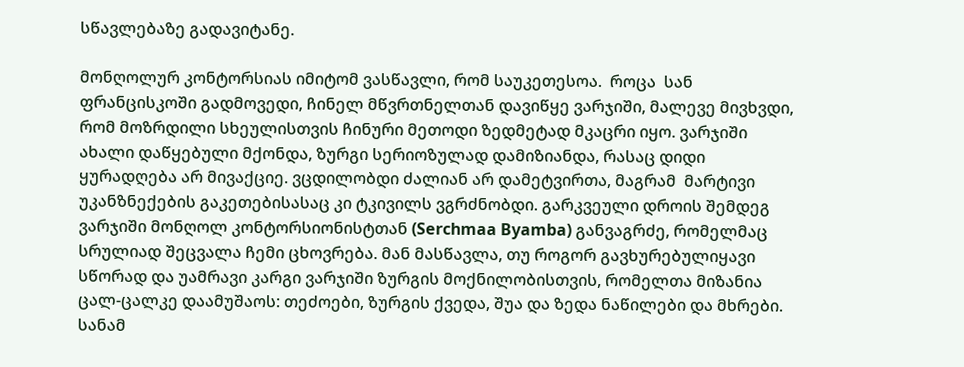სწავლებაზე გადავიტანე.

მონღოლურ კონტორსიას იმიტომ ვასწავლი, რომ საუკეთესოა.  როცა  სან ფრანცისკოში გადმოვედი, ჩინელ მწვრთნელთან დავიწყე ვარჯიში, მალევე მივხვდი, რომ მოზრდილი სხეულისთვის ჩინური მეთოდი ზედმეტად მკაცრი იყო. ვარჯიში  ახალი დაწყებული მქონდა, ზურგი სერიოზულად დამიზიანდა, რასაც დიდი ყურადღება არ მივაქციე. ვცდილობდი ძალიან არ დამეტვირთა, მაგრამ  მარტივი უკანზნექების გაკეთებისასაც კი ტკივილს ვგრძნობდი. გარკვეული დროის შემდეგ ვარჯიში მონღოლ კონტორსიონისტთან (Serchmaa Byamba) განვაგრძე, რომელმაც სრულიად შეცვალა ჩემი ცხოვრება. მან მასწავლა, თუ როგორ გავხურებულიყავი სწორად და უამრავი კარგი ვარჯიში ზურგის მოქნილობისთვის, რომელთა მიზანია ცალ-ცალკე დაამუშაოს: თეძოები, ზურგის ქვედა, შუა და ზედა ნაწილები და მხრები. სანამ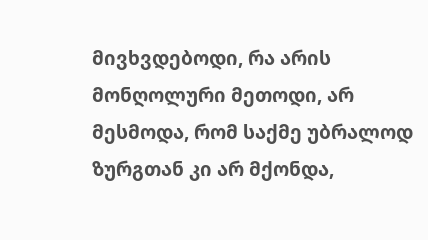მივხვდებოდი, რა არის მონღოლური მეთოდი, არ მესმოდა, რომ საქმე უბრალოდ ზურგთან კი არ მქონდა,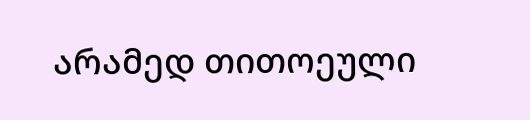არამედ თითოეული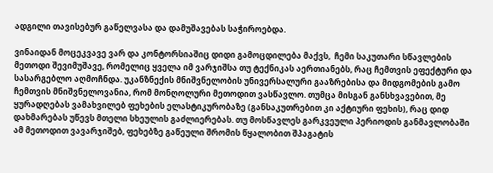ადგილი თავისებურ გაწელვასა და დამუშავებას საჭიროებდა.

ვინაიდან მოცეკვავე ვარ და კონტორსიაშიც დიდი გამოცდილება მაქვს,  ჩემი საკუთარი სწავლების მეთოდი შევიმუშავე, რომელიც ყველა იმ ვარჯიშსა თუ ტექნიკას აერთიანებს, რაც ჩემთვის ეფექტური და სასარგებლო აღმოჩნდა. უკანზნექის მნიშვნელობის უნივერსალური გააზრებისა და მიდგომების გამო ჩემთვის მნიშვნელოვანია, რომ მონღოლური მეთოდით ვასწავლო. თუმცა მისგან განსხვავებით, მე ყურადღებას ვამახვილებ ფეხების ელასტიკურობაზე (განსაკუთრებით კი აქტიური ფეხის), რაც დიდ დახმარებას უწევს მთელი სხეულის გაძლიერებას. თუ მოსწავლეს გარკვეული პერიოდის განმავლობაში ამ მეთოდით ვავარჯიშებ, ფეხებზე გაწეული შრომის წყალობით შპაგატის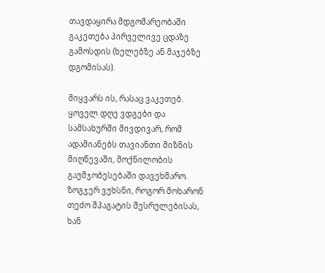თავდაყირა მდგომარეობაში გაკეთება პირველივე ცდაზე გამოსდის (ხელებზე ან მაჯებზე დგომისას).

მიყვარს ის, რასაც ვაკეთებ. ყოველ დღე ვდგები და სამსახურში მივდივარ, რომ ადამიანებს თავიანთი მიზნის მიღწევაში, მოქნილობის გაუმჯობესებაში დავეხმარო. ზოგჯერ ვუხსნი, როგორ მოხარონ თეძო შპაგატის შესრულებისას, ხან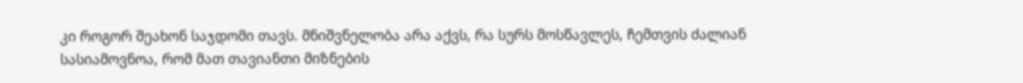კი როგორ შეახონ საჯდომი თავს. მნიშვნელობა არა აქვს, რა სურს მოსწავლეს, ჩემთვის ძალიან სასიამოვნოა, რომ მათ თავიანთი მიზნების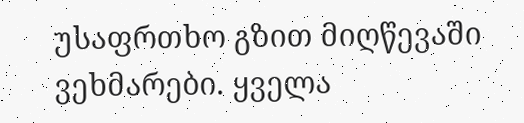უსაფრთხო გზით მიღწევაში ვეხმარები. ყველა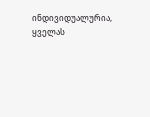ინდივიდუალურია, ყველას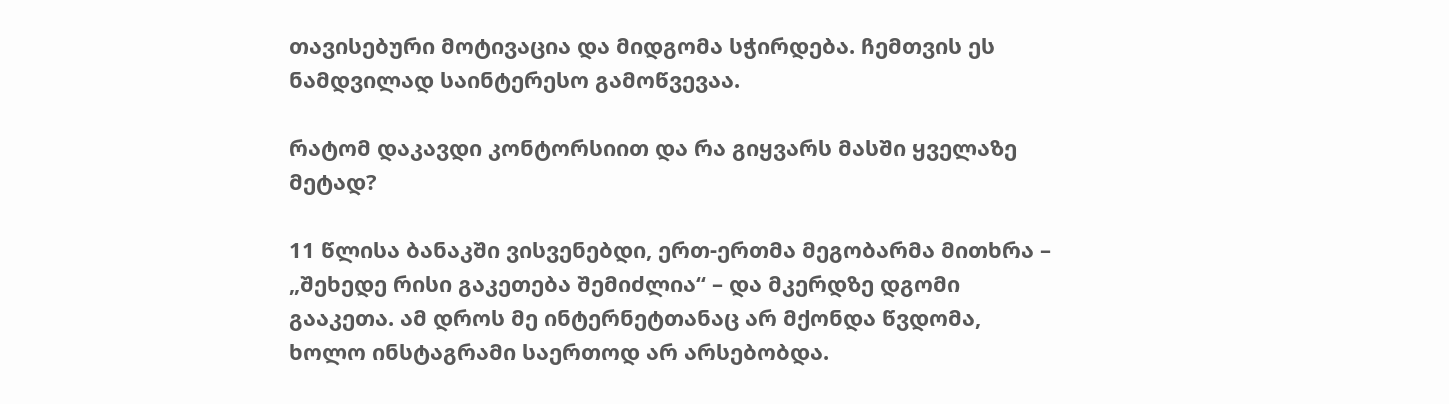თავისებური მოტივაცია და მიდგომა სჭირდება. ჩემთვის ეს ნამდვილად საინტერესო გამოწვევაა.

რატომ დაკავდი კონტორსიით და რა გიყვარს მასში ყველაზე მეტად?

11 წლისა ბანაკში ვისვენებდი, ერთ-ერთმა მეგობარმა მითხრა – „შეხედე რისი გაკეთება შემიძლია“ – და მკერდზე დგომი გააკეთა. ამ დროს მე ინტერნეტთანაც არ მქონდა წვდომა, ხოლო ინსტაგრამი საერთოდ არ არსებობდა.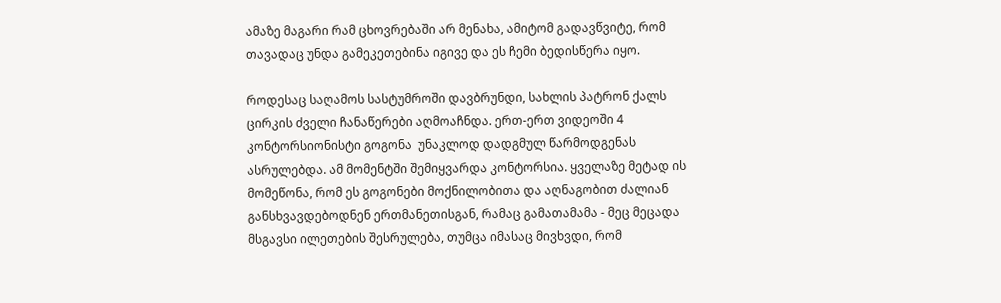ამაზე მაგარი რამ ცხოვრებაში არ მენახა, ამიტომ გადავწვიტე, რომ თავადაც უნდა გამეკეთებინა იგივე და ეს ჩემი ბედისწერა იყო.

როდესაც საღამოს სასტუმროში დავბრუნდი, სახლის პატრონ ქალს ცირკის ძველი ჩანაწერები აღმოაჩნდა. ერთ-ერთ ვიდეოში 4 კონტორსიონისტი გოგონა  უნაკლოდ დადგმულ წარმოდგენას ასრულებდა. ამ მომენტში შემიყვარდა კონტორსია. ყველაზე მეტად ის მომეწონა, რომ ეს გოგონები მოქნილობითა და აღნაგობით ძალიან განსხვავდებოდნენ ერთმანეთისგან, რამაც გამათამამა - მეც მეცადა მსგავსი ილეთების შესრულება, თუმცა იმასაც მივხვდი, რომ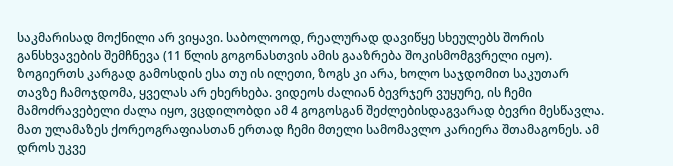საკმარისად მოქნილი არ ვიყავი. საბოლოოდ, რეალურად დავიწყე სხეულებს შორის განსხვავების შემჩნევა (11 წლის გოგონასთვის ამის გააზრება შოკისმომგვრელი იყო). ზოგიერთს კარგად გამოსდის ესა თუ ის ილეთი, ზოგს კი არა, ხოლო საჯდომით საკუთარ თავზე ჩამოჯდომა, ყველას არ ეხერხება. ვიდეოს ძალიან ბევრჯერ ვუყურე, ის ჩემი მამოძრავებელი ძალა იყო, ვცდილობდი ამ 4 გოგოსგან შეძლებისდაგვარად ბევრი მესწავლა. მათ ულამაზეს ქორეოგრაფიასთან ერთად ჩემი მთელი სამომავლო კარიერა შთამაგონეს. ამ დროს უკვე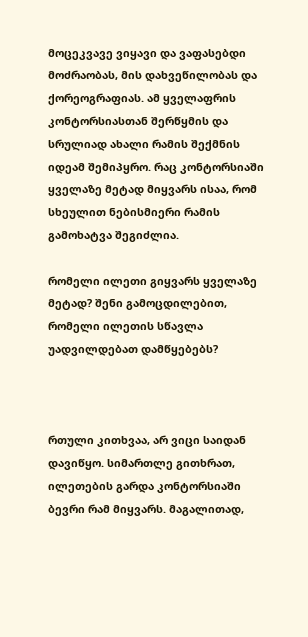მოცეკვავე ვიყავი და ვაფასებდი მოძრაობას, მის დახვეწილობას და ქორეოგრაფიას. ამ ყველაფრის კონტორსიასთან შერწყმის და სრულიად ახალი რამის შექმნის იდეამ შემიპყრო. რაც კონტორსიაში ყველაზე მეტად მიყვარს ისაა, რომ სხეულით ნებისმიერი რამის გამოხატვა შეგიძლია.

რომელი ილეთი გიყვარს ყველაზე მეტად? შენი გამოცდილებით, რომელი ილეთის სწავლა უადვილდებათ დამწყებებს?



რთული კითხვაა, არ ვიცი საიდან დავიწყო. სიმართლე გითხრათ, ილეთების გარდა კონტორსიაში ბევრი რამ მიყვარს. მაგალითად,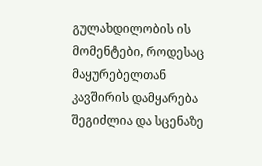გულახდილობის ის მომენტები, როდესაც მაყურებელთან კავშირის დამყარება შეგიძლია და სცენაზე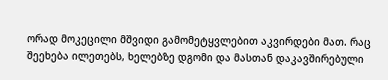ორად მოკეცილი მშვიდი გამომეტყვლებით აკვირდები მათ. რაც შეეხება ილეთებს, ხელებზე დგომი და მასთან დაკავშირებული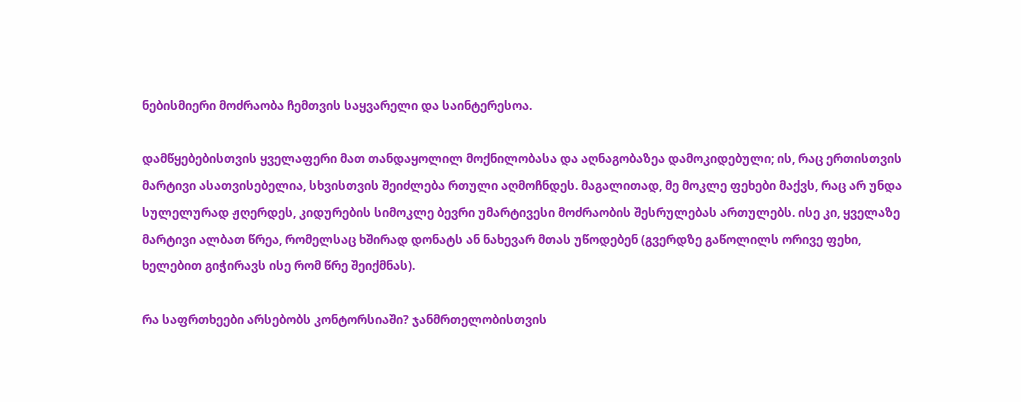ნებისმიერი მოძრაობა ჩემთვის საყვარელი და საინტერესოა.

დამწყებებისთვის ყველაფერი მათ თანდაყოლილ მოქნილობასა და აღნაგობაზეა დამოკიდებული; ის, რაც ერთისთვის მარტივი ასათვისებელია, სხვისთვის შეიძლება რთული აღმოჩნდეს. მაგალითად, მე მოკლე ფეხები მაქვს, რაც არ უნდა სულელურად ჟღერდეს, კიდურების სიმოკლე ბევრი უმარტივესი მოძრაობის შესრულებას ართულებს. ისე კი, ყველაზე მარტივი ალბათ წრეა, რომელსაც ხშირად დონატს ან ნახევარ მთას უწოდებენ (გვერდზე გაწოლილს ორივე ფეხი, ხელებით გიჭირავს ისე რომ წრე შეიქმნას).

რა საფრთხეები არსებობს კონტორსიაში? ჯანმრთელობისთვის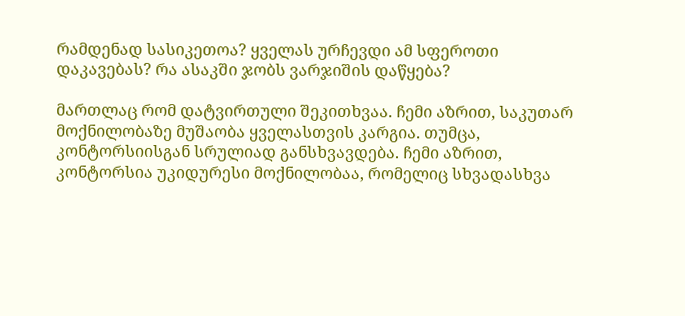რამდენად სასიკეთოა? ყველას ურჩევდი ამ სფეროთი დაკავებას? რა ასაკში ჯობს ვარჯიშის დაწყება?

მართლაც რომ დატვირთული შეკითხვაა. ჩემი აზრით, საკუთარ მოქნილობაზე მუშაობა ყველასთვის კარგია. თუმცა, კონტორსიისგან სრულიად განსხვავდება. ჩემი აზრით, კონტორსია უკიდურესი მოქნილობაა, რომელიც სხვადასხვა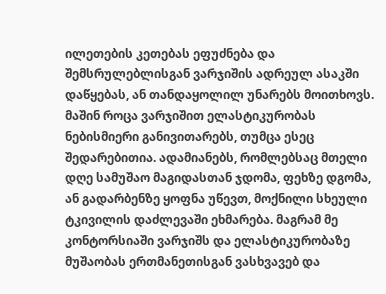ილეთების კეთებას ეფუძნება და შემსრულებლისგან ვარჯიშის ადრეულ ასაკში დაწყებას, ან თანდაყოლილ უნარებს მოითხოვს. მაშინ როცა ვარჯიშით ელასტიკურობას ნებისმიერი განივითარებს, თუმცა ესეც შედარებითია. ადამიანებს, რომლებსაც მთელი დღე სამუშაო მაგიდასთან ჯდომა, ფეხზე დგომა, ან გადარბენზე ყოფნა უწევთ, მოქნილი სხეული ტკივილის დაძლევაში ეხმარება. მაგრამ მე კონტორსიაში ვარჯიშს და ელასტიკურობაზე მუშაობას ერთმანეთისგან ვასხვავებ და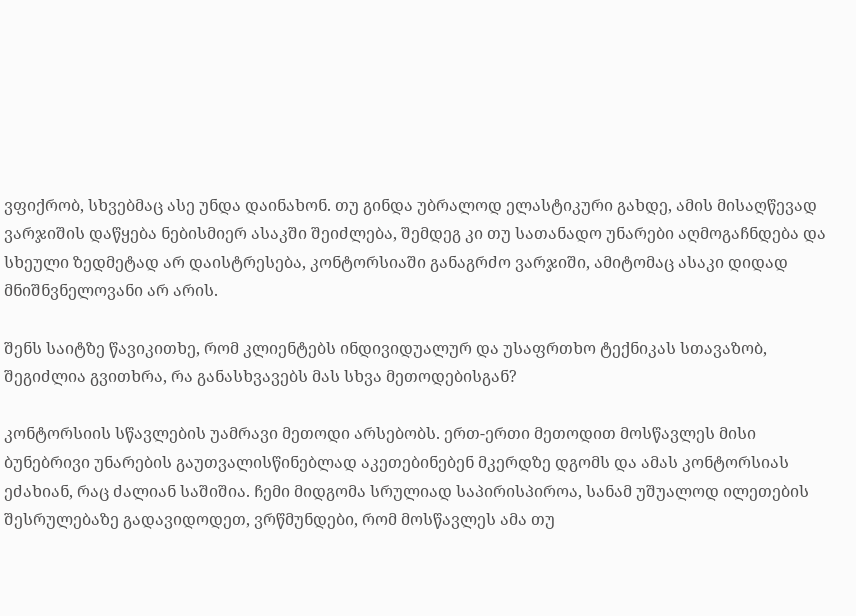ვფიქრობ, სხვებმაც ასე უნდა დაინახონ. თუ გინდა უბრალოდ ელასტიკური გახდე, ამის მისაღწევად ვარჯიშის დაწყება ნებისმიერ ასაკში შეიძლება, შემდეგ კი თუ სათანადო უნარები აღმოგაჩნდება და სხეული ზედმეტად არ დაისტრესება, კონტორსიაში განაგრძო ვარჯიში, ამიტომაც ასაკი დიდად მნიშნვნელოვანი არ არის.

შენს საიტზე წავიკითხე, რომ კლიენტებს ინდივიდუალურ და უსაფრთხო ტექნიკას სთავაზობ, შეგიძლია გვითხრა, რა განასხვავებს მას სხვა მეთოდებისგან?

კონტორსიის სწავლების უამრავი მეთოდი არსებობს. ერთ-ერთი მეთოდით მოსწავლეს მისი ბუნებრივი უნარების გაუთვალისწინებლად აკეთებინებენ მკერდზე დგომს და ამას კონტორსიას ეძახიან, რაც ძალიან საშიშია. ჩემი მიდგომა სრულიად საპირისპიროა, სანამ უშუალოდ ილეთების შესრულებაზე გადავიდოდეთ, ვრწმუნდები, რომ მოსწავლეს ამა თუ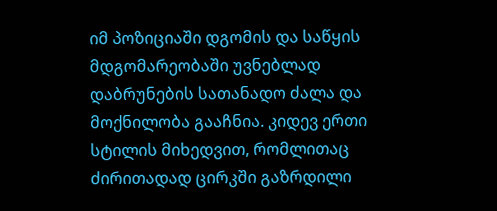იმ პოზიციაში დგომის და საწყის მდგომარეობაში უვნებლად დაბრუნების სათანადო ძალა და მოქნილობა გააჩნია. კიდევ ერთი სტილის მიხედვით, რომლითაც ძირითადად ცირკში გაზრდილი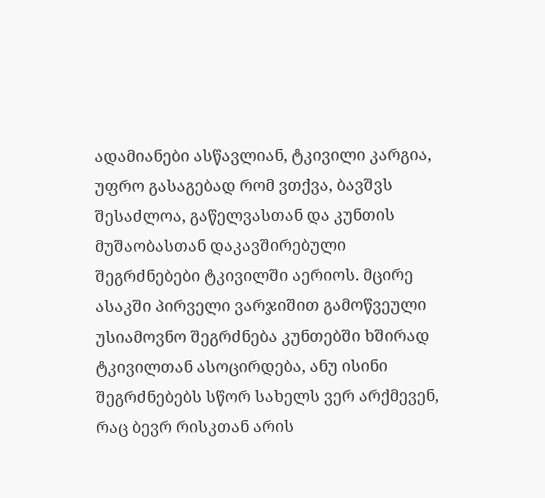ადამიანები ასწავლიან, ტკივილი კარგია, უფრო გასაგებად რომ ვთქვა, ბავშვს შესაძლოა, გაწელვასთან და კუნთის მუშაობასთან დაკავშირებული შეგრძნებები ტკივილში აერიოს. მცირე ასაკში პირველი ვარჯიშით გამოწვეული უსიამოვნო შეგრძნება კუნთებში ხშირად ტკივილთან ასოცირდება, ანუ ისინი შეგრძნებებს სწორ სახელს ვერ არქმევენ, რაც ბევრ რისკთან არის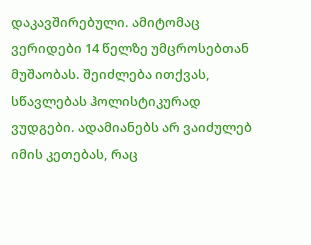დაკავშირებული. ამიტომაც ვერიდები 14 წელზე უმცროსებთან მუშაობას. შეიძლება ითქვას, სწავლებას ჰოლისტიკურად  ვუდგები. ადამიანებს არ ვაიძულებ იმის კეთებას, რაც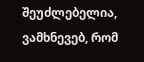შეუძლებელია, ვამხნევებ, რომ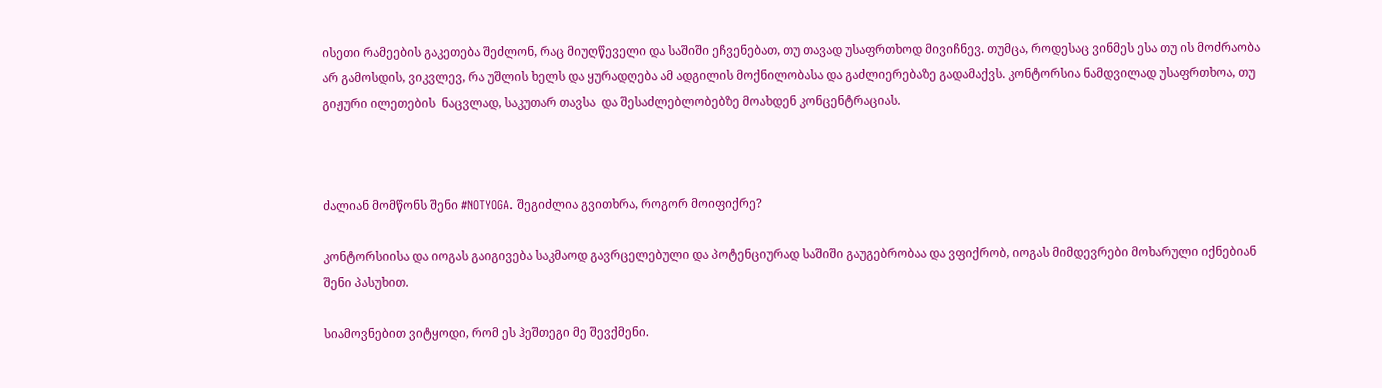ისეთი რამეების გაკეთება შეძლონ, რაც მიუღწეველი და საშიში ეჩვენებათ, თუ თავად უსაფრთხოდ მივიჩნევ. თუმცა, როდესაც ვინმეს ესა თუ ის მოძრაობა არ გამოსდის, ვიკვლევ, რა უშლის ხელს და ყურადღება ამ ადგილის მოქნილობასა და გაძლიერებაზე გადამაქვს. კონტორსია ნამდვილად უსაფრთხოა, თუ გიჟური ილეთების  ნაცვლად, საკუთარ თავსა  და შესაძლებლობებზე მოახდენ კონცენტრაციას.



ძალიან მომწონს შენი #NOTYOGA. შეგიძლია გვითხრა, როგორ მოიფიქრე?

კონტორსიისა და იოგას გაიგივება საკმაოდ გავრცელებული და პოტენციურად საშიში გაუგებრობაა და ვფიქრობ, იოგას მიმდევრები მოხარული იქნებიან შენი პასუხით.

სიამოვნებით ვიტყოდი, რომ ეს ჰეშთეგი მე შევქმენი.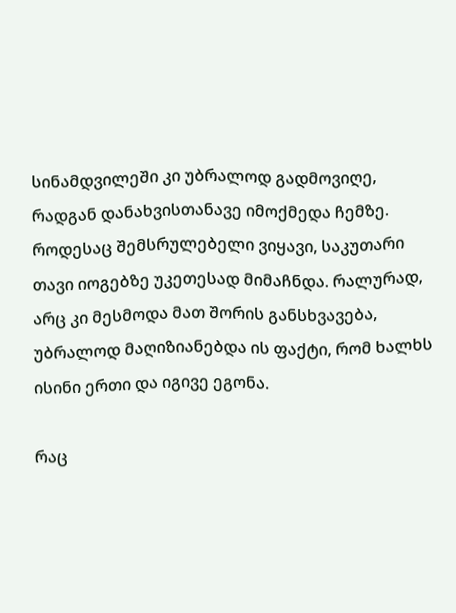სინამდვილეში კი უბრალოდ გადმოვიღე, რადგან დანახვისთანავე იმოქმედა ჩემზე. როდესაც შემსრულებელი ვიყავი, საკუთარი თავი იოგებზე უკეთესად მიმაჩნდა. რალურად, არც კი მესმოდა მათ შორის განსხვავება, უბრალოდ მაღიზიანებდა ის ფაქტი, რომ ხალხს ისინი ერთი და იგივე ეგონა.

რაც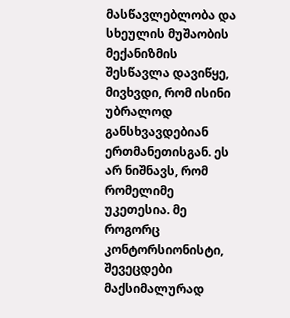მასწავლებლობა და სხეულის მუშაობის მექანიზმის შესწავლა დავიწყე,  მივხვდი, რომ ისინი უბრალოდ განსხვავდებიან ერთმანეთისგან. ეს არ ნიშნავს, რომ რომელიმე უკეთესია. მე როგორც კონტორსიონისტი, შევეცდები მაქსიმალურად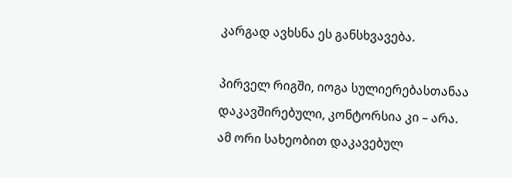კარგად ავხსნა ეს განსხვავება.

პირველ რიგში, იოგა სულიერებასთანაა დაკავშირებული, კონტორსია კი – არა. ამ ორი სახეობით დაკავებულ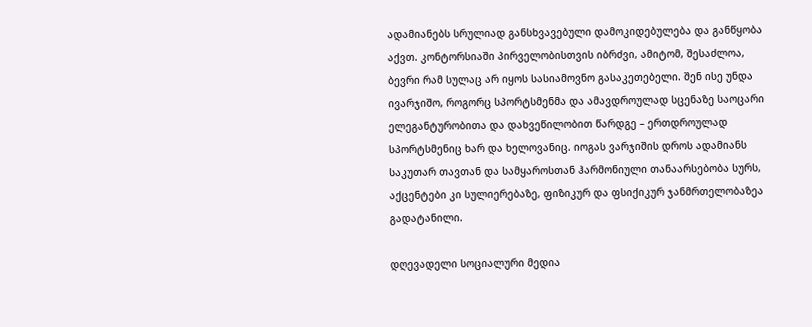ადამიანებს სრულიად განსხვავებული დამოკიდებულება და განწყობა აქვთ. კონტორსიაში პირველობისთვის იბრძვი, ამიტომ, შესაძლოა, ბევრი რამ სულაც არ იყოს სასიამოვნო გასაკეთებელი. შენ ისე უნდა ივარჯიშო, როგორც სპორტსმენმა და ამავდროულად სცენაზე საოცარი ელეგანტურობითა და დახვეწილობით წარდგე – ერთდროულად სპორტსმენიც ხარ და ხელოვანიც. იოგას ვარჯიშის დროს ადამიანს  საკუთარ თავთან და სამყაროსთან ჰარმონიული თანაარსებობა სურს, აქცენტები კი სულიერებაზე, ფიზიკურ და ფსიქიკურ ჯანმრთელობაზეა გადატანილი.

დღევადელი სოციალური მედია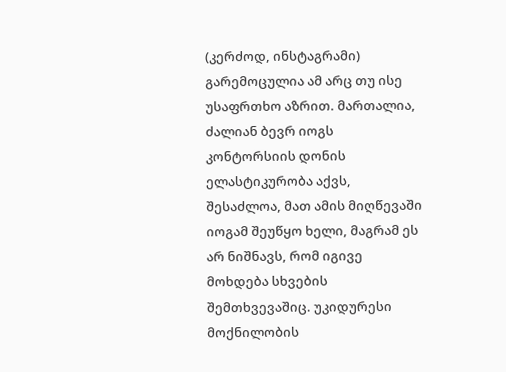(კერძოდ, ინსტაგრამი) გარემოცულია ამ არც თუ ისე უსაფრთხო აზრით. მართალია, ძალიან ბევრ იოგს კონტორსიის დონის ელასტიკურობა აქვს, შესაძლოა, მათ ამის მიღწევაში იოგამ შეუწყო ხელი, მაგრამ ეს არ ნიშნავს, რომ იგივე მოხდება სხვების შემთხვევაშიც. უკიდურესი მოქნილობის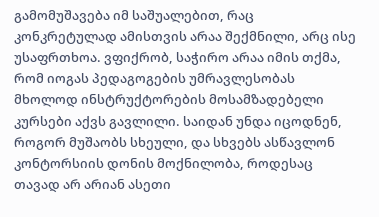გამომუშავება იმ საშუალებით, რაც კონკრეტულად ამისთვის არაა შექმნილი, არც ისე უსაფრთხოა. ვფიქრობ, საჭირო არაა იმის თქმა, რომ იოგას პედაგოგების უმრავლესობას მხოლოდ ინსტრუქტორების მოსამზადებელი კურსები აქვს გავლილი. საიდან უნდა იცოდნენ, როგორ მუშაობს სხეული, და სხვებს ასწავლონ კონტორსიის დონის მოქნილობა, როდესაც თავად არ არიან ასეთი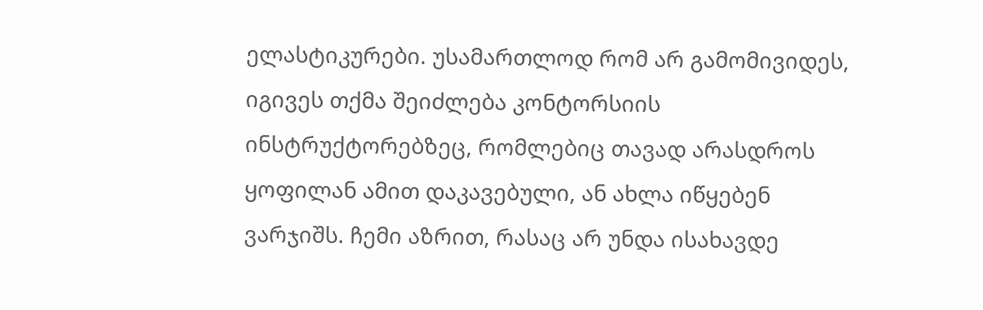ელასტიკურები. უსამართლოდ რომ არ გამომივიდეს, იგივეს თქმა შეიძლება კონტორსიის ინსტრუქტორებზეც, რომლებიც თავად არასდროს ყოფილან ამით დაკავებული, ან ახლა იწყებენ ვარჯიშს. ჩემი აზრით, რასაც არ უნდა ისახავდე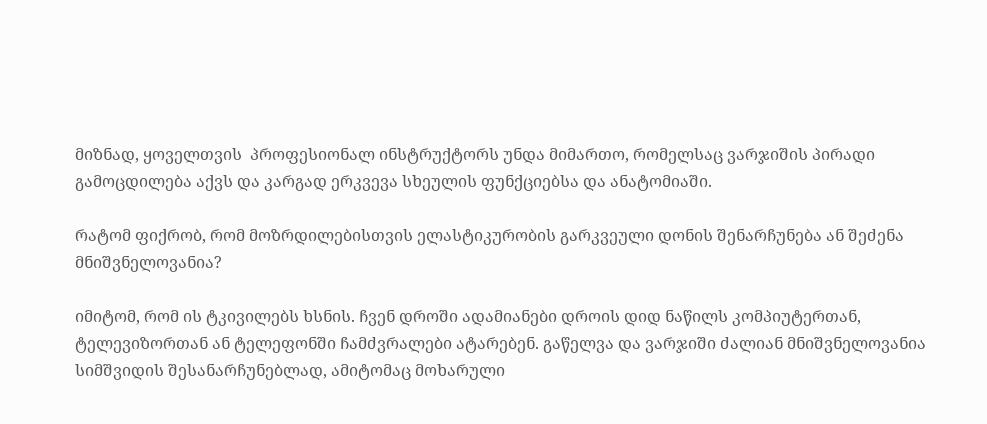მიზნად, ყოველთვის  პროფესიონალ ინსტრუქტორს უნდა მიმართო, რომელსაც ვარჯიშის პირადი გამოცდილება აქვს და კარგად ერკვევა სხეულის ფუნქციებსა და ანატომიაში.

რატომ ფიქრობ, რომ მოზრდილებისთვის ელასტიკურობის გარკვეული დონის შენარჩუნება ან შეძენა მნიშვნელოვანია?

იმიტომ, რომ ის ტკივილებს ხსნის. ჩვენ დროში ადამიანები დროის დიდ ნაწილს კომპიუტერთან, ტელევიზორთან ან ტელეფონში ჩამძვრალები ატარებენ. გაწელვა და ვარჯიში ძალიან მნიშვნელოვანია სიმშვიდის შესანარჩუნებლად, ამიტომაც მოხარული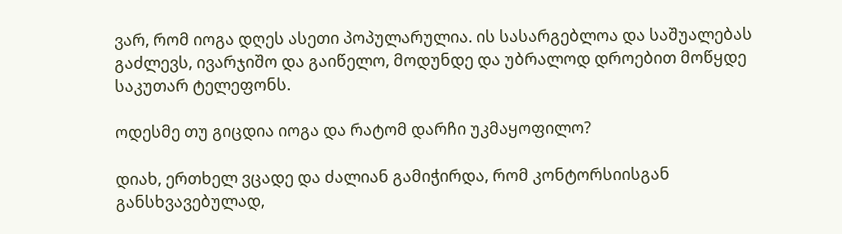ვარ, რომ იოგა დღეს ასეთი პოპულარულია. ის სასარგებლოა და საშუალებას გაძლევს, ივარჯიშო და გაიწელო, მოდუნდე და უბრალოდ დროებით მოწყდე საკუთარ ტელეფონს.

ოდესმე თუ გიცდია იოგა და რატომ დარჩი უკმაყოფილო?

დიახ, ერთხელ ვცადე და ძალიან გამიჭირდა, რომ კონტორსიისგან განსხვავებულად,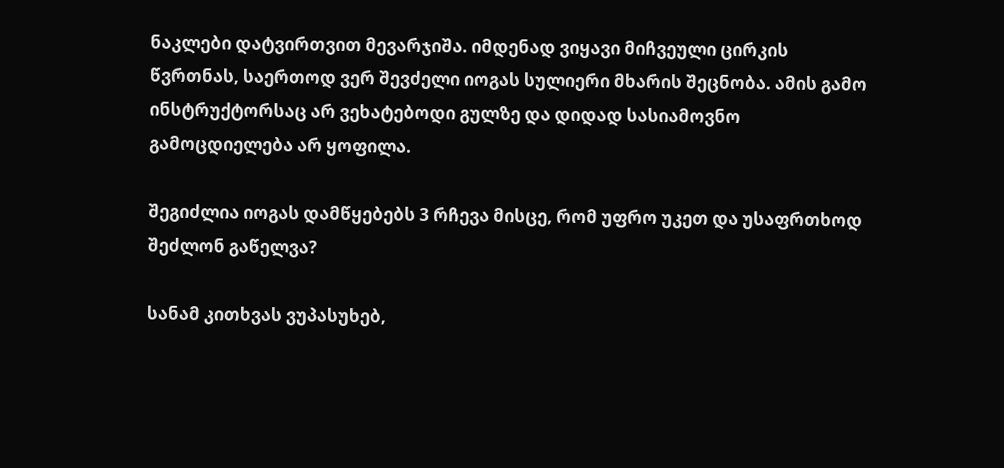ნაკლები დატვირთვით მევარჯიშა. იმდენად ვიყავი მიჩვეული ცირკის წვრთნას, საერთოდ ვერ შევძელი იოგას სულიერი მხარის შეცნობა. ამის გამო ინსტრუქტორსაც არ ვეხატებოდი გულზე და დიდად სასიამოვნო გამოცდიელება არ ყოფილა.

შეგიძლია იოგას დამწყებებს 3 რჩევა მისცე, რომ უფრო უკეთ და უსაფრთხოდ შეძლონ გაწელვა?

სანამ კითხვას ვუპასუხებ,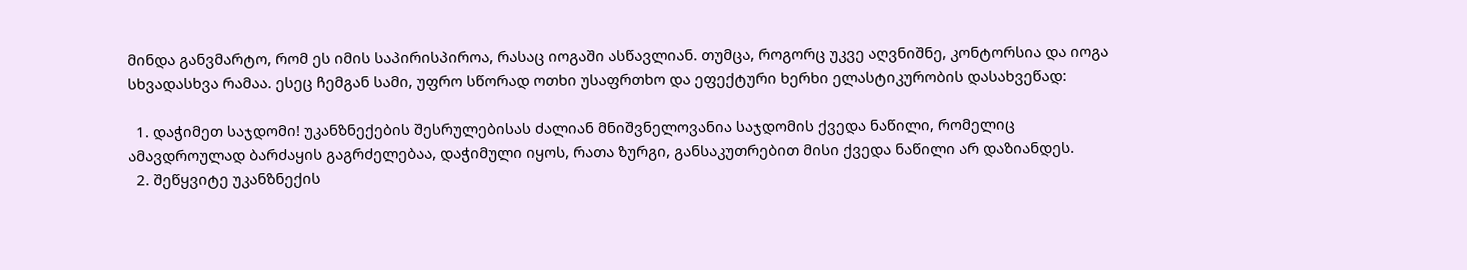მინდა განვმარტო, რომ ეს იმის საპირისპიროა, რასაც იოგაში ასწავლიან. თუმცა, როგორც უკვე აღვნიშნე, კონტორსია და იოგა სხვადასხვა რამაა. ესეც ჩემგან სამი, უფრო სწორად ოთხი უსაფრთხო და ეფექტური ხერხი ელასტიკურობის დასახვეწად:

  1. დაჭიმეთ საჯდომი! უკანზნექების შესრულებისას ძალიან მნიშვნელოვანია საჯდომის ქვედა ნაწილი, რომელიც ამავდროულად ბარძაყის გაგრძელებაა, დაჭიმული იყოს, რათა ზურგი, განსაკუთრებით მისი ქვედა ნაწილი არ დაზიანდეს.
  2. შეწყვიტე უკანზნექის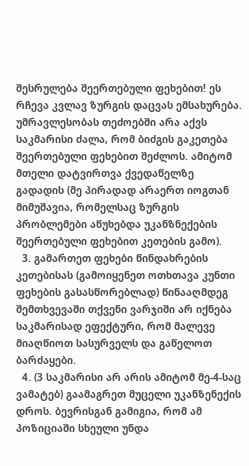შესრულება შეერთებული ფეხებით! ეს რჩევა კვლავ ზურგის დაცვას ემსახურება. უმრავლესობას თეძოებში არა აქვს საკმარისი ძალა, რომ ბიძგის გაკეთება შეერთებული ფეხებით შეძლოს. ამიტომ მთელი დატვირთვა ქვედაწელზე გადადის (მე პირადად არაერთ იოგთან მიმუშავია, რომელსაც ზურგის პრობლემები აწუხებდა უკანზნექების შეერთებული ფეხებით კეთების გამო).
  3. გამართეთ ფეხები წინდახრების კეთებისას (გამოიყენეთ ოთხთავა კუნთი ფეხების გასასწორებლად) წინააღმდეგ შემთხვევაში თქვენი ვარჯიში არ იქნება საკმარისად ეფექტური, რომ მალევე მიაღწიოთ სასურველს და გაწელოთ ბარძაყები.
  4. (3 საკმარისი არ არის ამიტომ მე-4-საც ვამატებ) გაამაგრეთ მუცელი უკანზენექის დროს. ბევრისგან გამიგია, რომ ამ პოზიციაში სხეული უნდა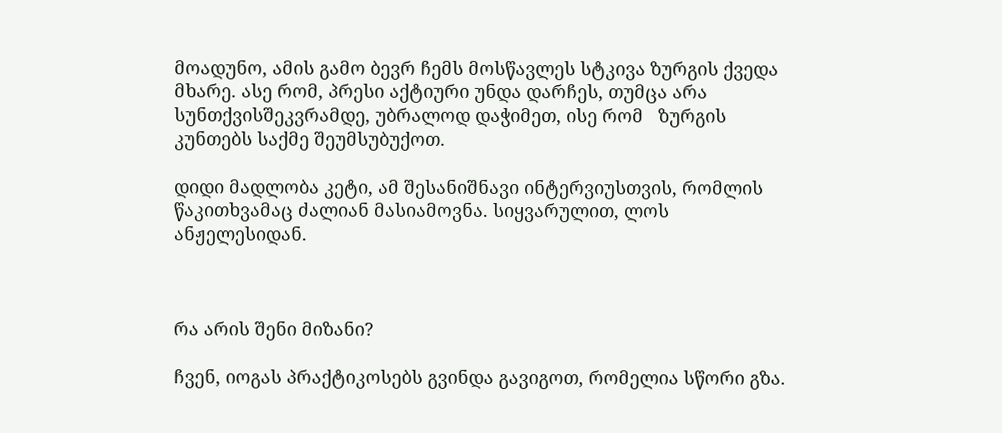მოადუნო, ამის გამო ბევრ ჩემს მოსწავლეს სტკივა ზურგის ქვედა მხარე. ასე რომ, პრესი აქტიური უნდა დარჩეს, თუმცა არა სუნთქვისშეკვრამდე, უბრალოდ დაჭიმეთ, ისე რომ   ზურგის კუნთებს საქმე შეუმსუბუქოთ.

დიდი მადლობა კეტი, ამ შესანიშნავი ინტერვიუსთვის, რომლის წაკითხვამაც ძალიან მასიამოვნა. სიყვარულით, ლოს ანჟელესიდან.



რა არის შენი მიზანი?

ჩვენ, იოგას პრაქტიკოსებს გვინდა გავიგოთ, რომელია სწორი გზა.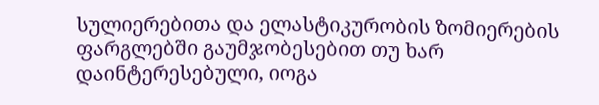სულიერებითა და ელასტიკურობის ზომიერების ფარგლებში გაუმჯობესებით თუ ხარ დაინტერესებული, იოგა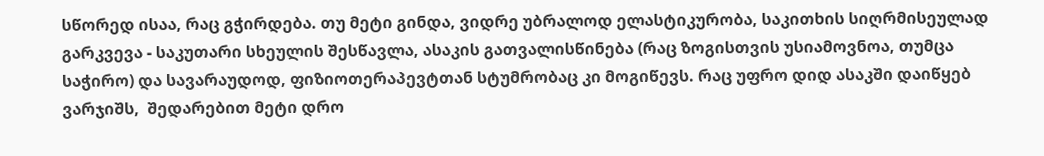სწორედ ისაა, რაც გჭირდება. თუ მეტი გინდა, ვიდრე უბრალოდ ელასტიკურობა, საკითხის სიღრმისეულად გარკვევა - საკუთარი სხეულის შესწავლა, ასაკის გათვალისწინება (რაც ზოგისთვის უსიამოვნოა, თუმცა საჭირო) და სავარაუდოდ, ფიზიოთერაპევტთან სტუმრობაც კი მოგიწევს. რაც უფრო დიდ ასაკში დაიწყებ ვარჯიშს,  შედარებით მეტი დრო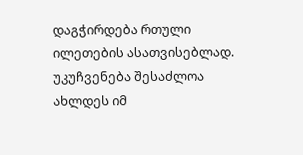დაგჭირდება რთული ილეთების ასათვისებლად. უკუჩვენება შესაძლოა ახლდეს იმ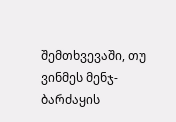შემთხვევაში, თუ ვინმეს მენჯ-ბარძაყის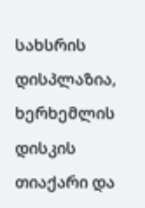სახსრის დისპლაზია, ხერხემლის დისკის თიაქარი და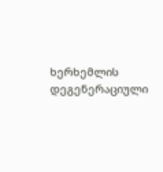ხერხემლის დეგენერაციული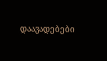დაავადებები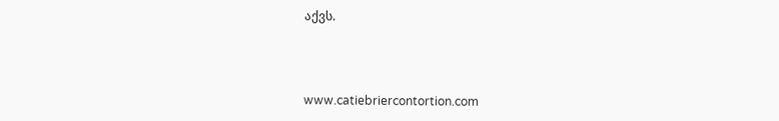აქვს.



www.catiebriercontortion.com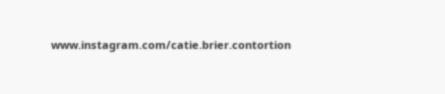www.instagram.com/catie.brier.contortion